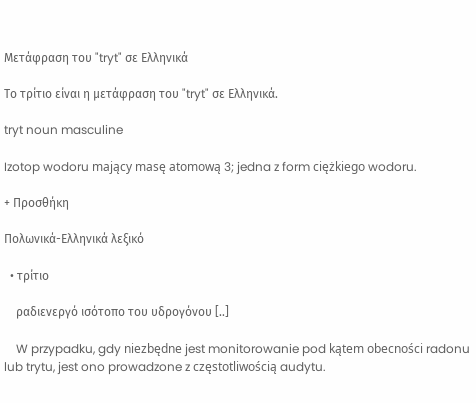Μετάφραση του "tryt" σε Ελληνικά

Το τρίτιο είναι η μετάφραση του "tryt" σε Ελληνικά.

tryt noun masculine

Izotop wodoru mający masę atomową 3; jedna z form ciężkiego wodoru.

+ Προσθήκη

Πολωνικά-Ελληνικά λεξικό

  • τρίτιο

    ραδιενεργό ισότοπο του υδρογόνου [..]

    W przypadku, gdy niezbędne jest monitorowanie pod kątem obecności radonu lub trytu, jest ono prowadzone z częstotliwością audytu.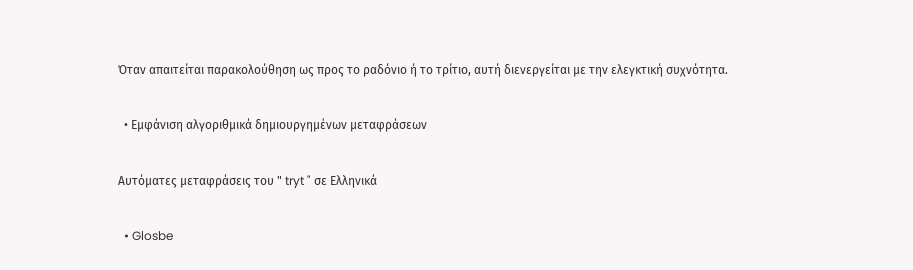Όταν απαιτείται παρακολούθηση ως προς το ραδόνιο ή το τρίτιο, αυτή διενεργείται με την ελεγκτική συχνότητα.

  • Εμφάνιση αλγοριθμικά δημιουργημένων μεταφράσεων

Αυτόματες μεταφράσεις του " tryt " σε Ελληνικά

  • Glosbe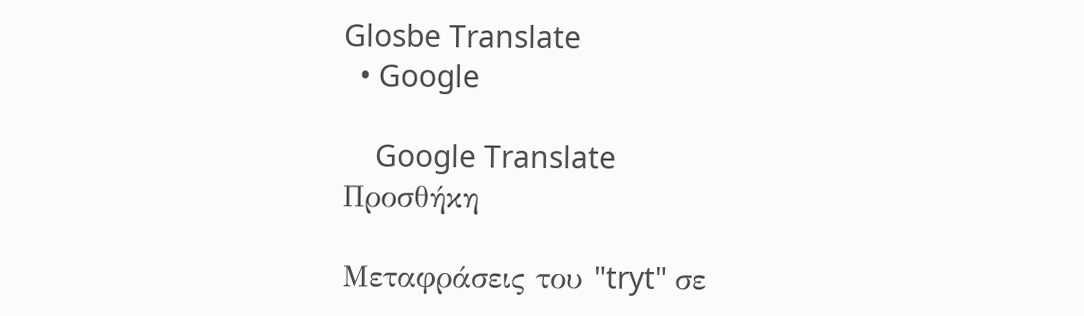Glosbe Translate
  • Google

    Google Translate
Προσθήκη

Μεταφράσεις του "tryt" σε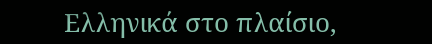Ελληνικά στο πλαίσιο,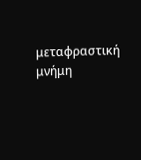μεταφραστική μνήμη